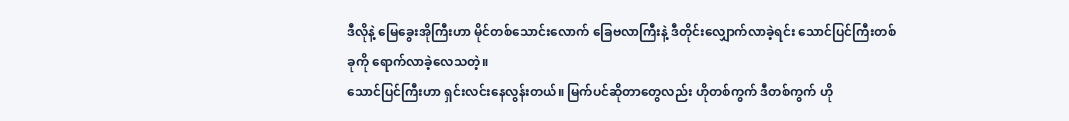ဒီလိုနဲ့ မြေခွေးအိုကြီးဟာ မိုင်တစ်သောင်းလောက် ခြေဗလာကြီးနဲ့ ဒီတိုင်းလျှောက်လာခဲ့ရင်း သောင်ပြင်ကြီးတစ်ခုကို ရောက်လာခဲ့လေသတဲ့။
သောင်ပြင်ကြီးဟာ ရှင်းလင်းနေလွန်းတယ်။ မြက်ပင်ဆိုတာတွေလည်း ဟိုတစ်ကွက် ဒီတစ်ကွက် ဟို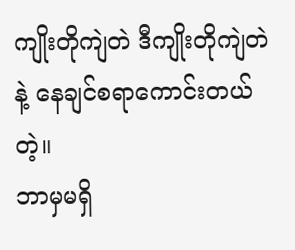ကျိုးတိုကျဲတဲ ဒီကျိုးတိုကျဲတဲနဲ့ နေချင်စရာကောင်းတယ်တဲ့။
ဘာမှမရှိ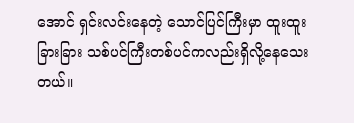အောင် ရှင်းလင်းနေတဲ့ သောင်ပြင်ကြီးမှာ ထူးထူးခြားခြား သစ်ပင်ကြီးတစ်ပင်ကလည်းရှိလို့နေသေးတယ်။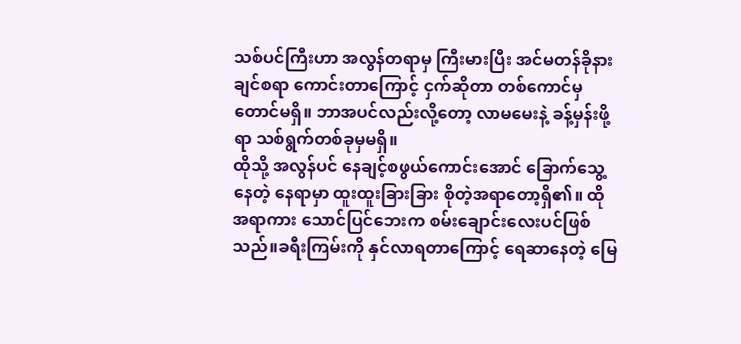သစ်ပင်ကြီးဟာ အလွန်တရာမှ ကြီးမားပြီး အင်မတန်ခိုနားချင်စရာ ကောင်းတာကြောင့် ငှက်ဆိုတာ တစ်ကောင်မှတောင်မရှိ။ ဘာအပင်လည်းလို့တော့ လာမမေးနဲ့ ခန့်မှန်းဖို့ရာ သစ်ရွက်တစ်ခုမှမရှိ။
ထိုသို့ အလွန်ပင် နေချင့်စဖွယ်ကောင်းအောင် ခြောက်သွေ့နေတဲ့ နေရာမှာ ထူးထူးခြားခြား စိုတဲ့အရာတော့ရှိ၏။ ထိုအရာကား သောင်ပြင်ဘေးက စမ်းချောင်းလေးပင်ဖြစ်သည်။ခရီးကြမ်းကို နှင်လာရတာကြောင့် ရေဆာနေတဲ့ မြေ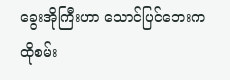ခွေးအိုကြီးဟာ သောင်ပြင်ဘေးက ထိုစမ်း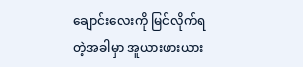ချောင်းလေးကို မြင်လိုက်ရတဲ့အခါမှာ အူယားဖားယား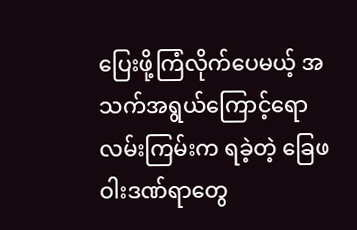ပြေးဖို့ကြံလိုက်ပေမယ့် အသက်အရွယ်ကြောင့်ရော လမ်းကြမ်းက ရခဲ့တဲ့ ခြေဖဝါးဒဏ်ရာတွေ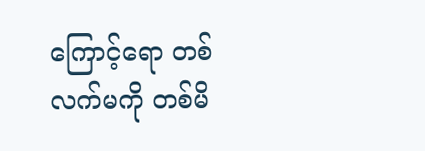ကြောင့်ရော တစ်လက်မကို တစ်မိ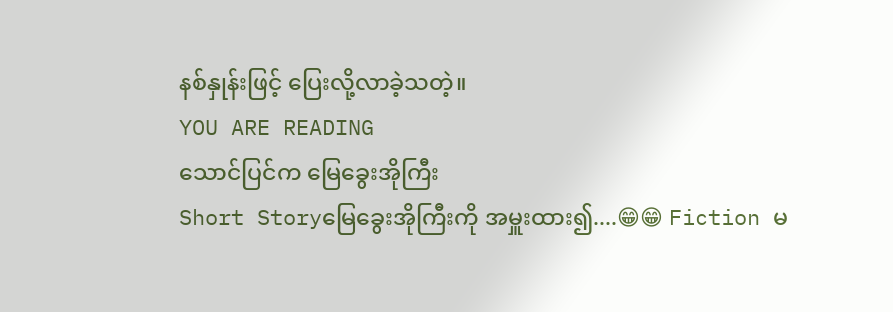နစ်နှုန်းဖြင့် ပြေးလို့လာခဲ့သတဲ့။
YOU ARE READING
သောင်ပြင်က မြေခွေးအိုကြီး
Short Storyမြေခွေးအိုကြီးကို အမှူးထား၍....😁😁 Fiction မ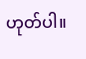ဟုတ်ပါ။